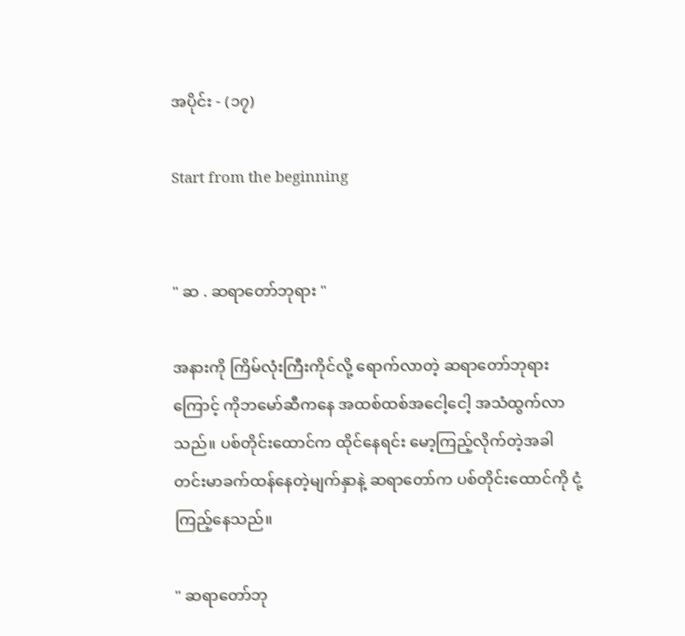အပိုင်း - (၁၇)

Start from the beginning


" ဆ . ဆရာတော်ဘုရား "

အနားကို ကြိမ်လုံးကြီးကိုင်လို့ ရောက်လာတဲ့ ဆရာတော်ဘုရားကြောင့် ကိုဘမော်ဆီကနေ အထစ်ထစ်အငေါ့ငေါ့ အသံထွက်လာသည်။ ပစ်တိုင်းထောင်က ထိုင်နေရင်း မော့ကြည့်လိုက်တဲ့အခါ တင်းမာခက်ထန်နေတဲ့မျက်နှာနဲ့ ဆရာတော်က ပစ်တိုင်းထောင်ကို ငုံ့ကြည့်နေသည်။

" ဆရာတော်ဘု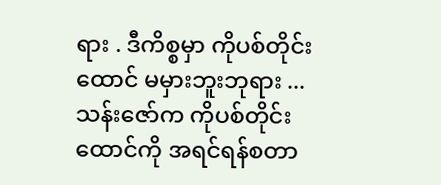ရား . ဒီကိစ္စမှာ ကိုပစ်တိုင်းထောင် မမှားဘူးဘုရား ... သန်းဇော်က ကိုပစ်တိုင်းထောင်ကို အရင်ရန်စတာ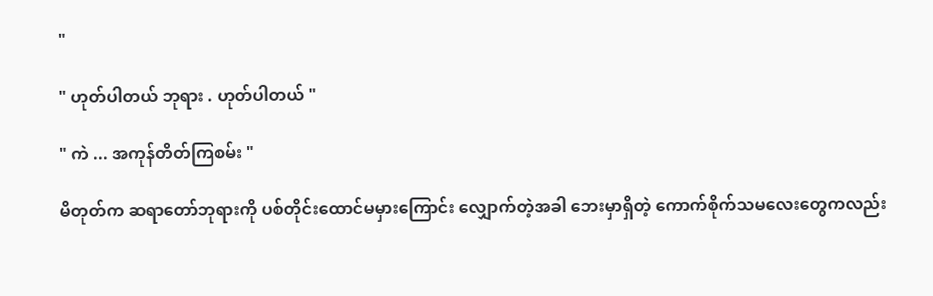"

" ဟုတ်ပါတယ် ဘုရား . ဟုတ်ပါတယ် "

" ကဲ ... အကုန်တိတ်ကြစမ်း "

မိတုတ်က ဆရာတော်ဘုရားကို ပစ်တိုင်းထောင်မမှားကြောင်း လျှောက်တဲ့အခါ ဘေးမှာရှိတဲ့ ကောက်စိုက်သမလေးတွေကလည်း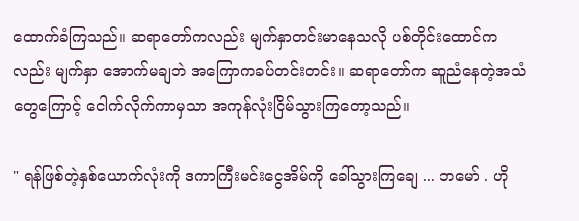ထောက်ခံကြသည်။ ဆရာတော်ကလည်း မျက်နှာတင်းမာနေသလို ပစ်တိုင်းထောင်ကလည်း မျက်နှာ အောက်မချဘဲ အကြောကခပ်တင်းတင်း။ ဆရာတော်က ဆူညံနေတဲ့အသံတွေကြောင့် ငေါက်လိုက်ကာမှသာ အကုန်လုံးငြိမ်သွားကြတော့သည်။

" ရန်ဖြစ်တဲ့နှစ်ယောက်လုံးကို ဒကာကြီးမင်းငွေအိမ်ကို ခေါ်သွားကြချေ ... ဘမော် . ဟို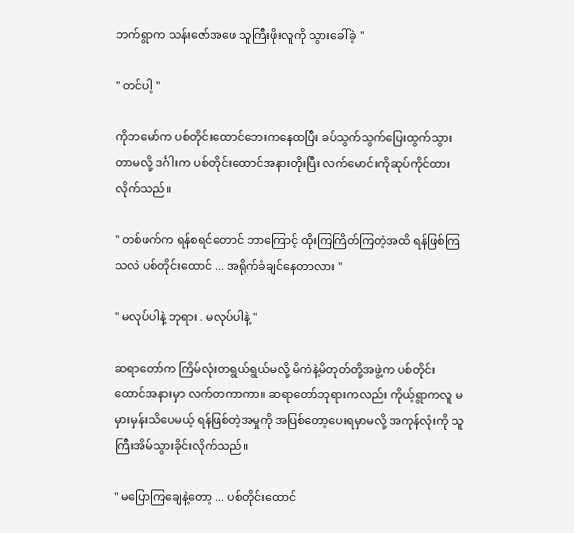ဘက်ရွာက သန်းဇော်အဖေ သူကြီးဖိုးလူကို သွားခေါ်ခဲ့ "

" တင်ပါ့ "

ကိုဘမော်က ပစ်တိုင်းထောင်ဘေးကနေထပြီး ခပ်သွက်သွက်ပြေးထွက်သွားတာမလို့ ဒင်္ဂါးက ပစ်တိုင်းထောင်အနားတိုးပြီး လက်မောင်းကိုဆုပ်ကိုင်ထားလိုက်သည်။

" တစ်ဖက်က ရန်စရင်တောင် ဘာကြောင့် ထိုးကြကြိတ်ကြတဲ့အထိ ရန်ဖြစ်ကြသလဲ ပစ်တိုင်းထောင် ... အရိုက်ခံချင်နေတာလား "

" မလုပ်ပါနဲ့ ဘုရား . မလုပ်ပါနဲ့ "

ဆရာတော်က ကြိမ်လုံးတရွယ်ရွယ်မလို့ မိကဲနဲ့မိတုတ်တို့အဖွဲ့က ပစ်တိုင်းထောင်အနားမှာ လက်တကာကာ။ ဆရာတော်ဘုရားကလည်း ကိုယ့်ရွာကလူ မမှားမှန်းသိပေမယ့် ရန်ဖြစ်တဲ့အမှုကို အပြစ်တော့ပေးရမှာမလို့ အကုန်လုံးကို သူကြီးအိမ်သွားခိုင်းလိုက်သည်။

" မပြောကြချေနဲ့တော့ ... ပစ်တိုင်းထောင်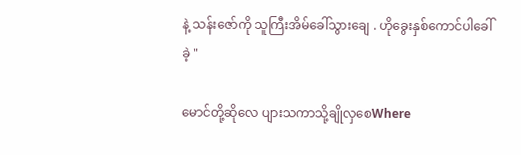နဲ့ သန်းဇော်ကို သူကြီးအိမ်ခေါ်သွားချေ . ဟိုခွေးနှစ်ကောင်ပါခေါ်ခဲ့ "

မောင်တို့ဆိုလေ ပျားသကာသို့ချိုလှစေWhere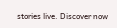stories live. Discover now